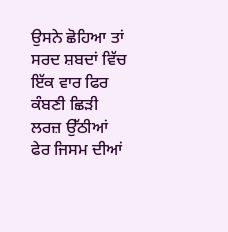ਉਸਨੇ ਛੋਹਿਆ ਤਾਂ
ਸਰਦ ਸ਼ਬਦਾਂ ਵਿੱਚ
ਇੱਕ ਵਾਰ ਫਿਰ ਕੰਬਣੀ ਛਿੜੀ
ਲਰਜ਼ ਉੱਠੀਆਂ
ਫੇਰ ਜਿਸਮ ਦੀਆਂ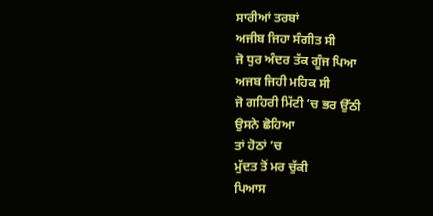ਸਾਰੀਆਂ ਤਰਬਾਂ
ਅਜੀਬ ਜਿਹਾ ਸੰਗੀਤ ਸੀ
ਜੋ ਧੁਰ ਅੰਦਰ ਤੱਕ ਗੂੰਜ ਪਿਆ
ਅਜਬ ਜਿਹੀ ਮਹਿਕ ਸੀ
ਜੋ ਗਹਿਰੀ ਮਿੱਟੀ ’ਚ ਭਰ ਉੱਠੀ
ਉਸਨੇ ਛੋਹਿਆ
ਤਾਂ ਹੋਠਾਂ ’ਚ
ਮੁੱਦਤ ਤੋਂ ਮਰ ਚੁੱਕੀ
ਪਿਆਸ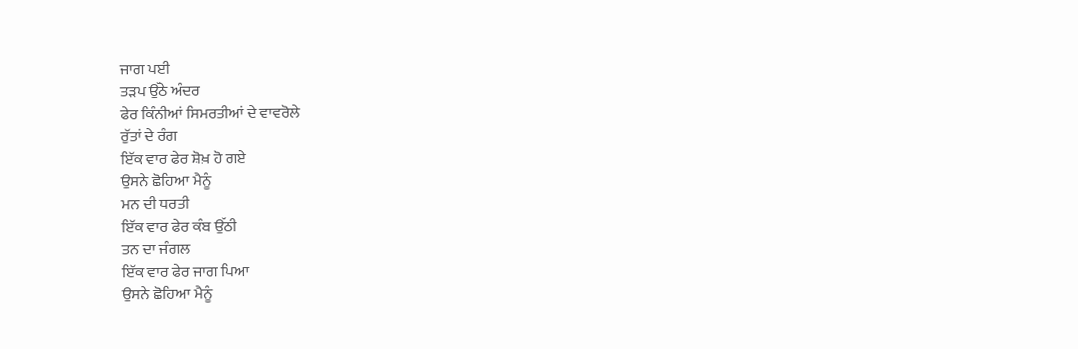ਜਾਗ ਪਈ
ਤੜਪ ਉੱਠੇ ਅੰਦਰ
ਫੇਰ ਕਿੰਨੀਆਂ ਸਿਮਰਤੀਆਂ ਦੇ ਵਾਵਰੋਲੇ
ਰੁੱਤਾਂ ਦੇ ਰੰਗ
ਇੱਕ ਵਾਰ ਫੇਰ ਸ਼ੋਖ਼ ਹੋ ਗਏ
ਉਸਨੇ ਛੋਹਿਆ ਮੈਨੂੰ
ਮਨ ਦੀ ਧਰਤੀ
ਇੱਕ ਵਾਰ ਫੇਰ ਕੰਬ ਉੱਠੀ
ਤਨ ਦਾ ਜੰਗਲ
ਇੱਕ ਵਾਰ ਫੇਰ ਜਾਗ ਪਿਆ
ਉਸਨੇ ਛੋਹਿਆ ਮੈਨੂੰ